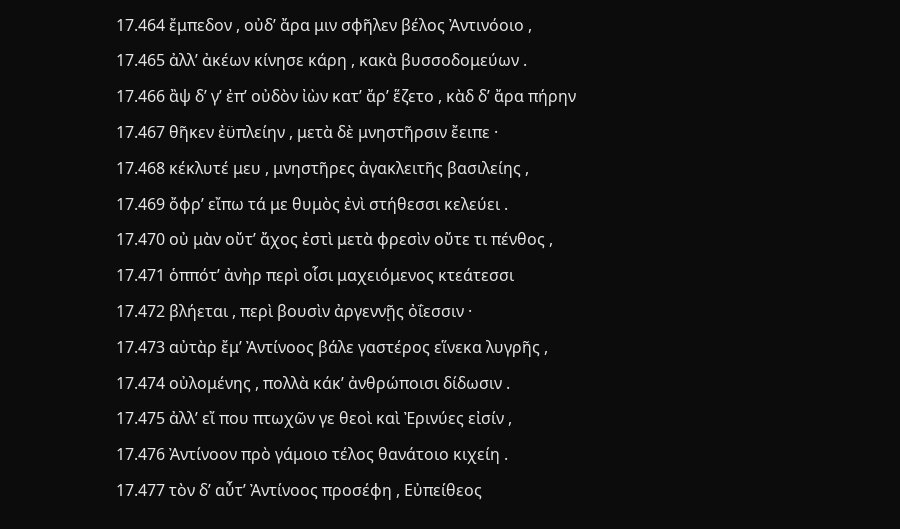17.464 ἔμπεδον , οὐδʹ ἄρα μιν σφῆλεν βέλος Ἀντινόοιο ,
17.465 ἀλλʹ ἀκέων κίνησε κάρη , κακὰ βυσσοδομεύων .
17.466 ἂψ δʹ γʹ ἐπʹ οὐδὸν ἰὼν κατʹ ἄρʹ ἕζετο , κὰδ δʹ ἄρα πήρην
17.467 θῆκεν ἐϋπλείην , μετὰ δὲ μνηστῆρσιν ἔειπε ·
17.468 κέκλυτέ μευ , μνηστῆρες ἀγακλειτῆς βασιλείης ,
17.469 ὄφρʹ εἴπω τά με θυμὸς ἐνὶ στήθεσσι κελεύει .
17.470 οὐ μὰν οὔτʹ ἄχος ἐστὶ μετὰ φρεσὶν οὔτε τι πένθος ,
17.471 ὁππότʹ ἀνὴρ περὶ οἷσι μαχειόμενος κτεάτεσσι
17.472 βλήεται , περὶ βουσὶν ἀργεννῇς ὀΐεσσιν ·
17.473 αὐτὰρ ἔμʹ Ἀντίνοος βάλε γαστέρος εἵνεκα λυγρῆς ,
17.474 οὐλομένης , πολλὰ κάκʹ ἀνθρώποισι δίδωσιν .
17.475 ἀλλʹ εἴ που πτωχῶν γε θεοὶ καὶ Ἐρινύες εἰσίν ,
17.476 Ἀντίνοον πρὸ γάμοιο τέλος θανάτοιο κιχείη .
17.477 τὸν δʹ αὖτʹ Ἀντίνοος προσέφη , Εὐπείθεος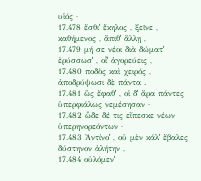υἱός ·
17.478 ἔσθιʹ ἕκηλος , ξεῖνε , καθήμενος , ἄπιθʹ ἄλλῃ ,
17.479 μή σε νέοι διὰ δώματʹ ἐρύσσωσʹ , οἷʹ ἀγορεύεις ,
17.480 ποδὸς καὶ χειρός , ἀποδρύψωσι δὲ πάντα .
17.481 ὣς ἔφαθʹ , οἱ δʹ ἄρα πάντες ὑπερφιάλως νεμέσησαν ·
17.482 ὧδε δέ τις εἴπεσκε νέων ὑπερηνορεόντων ·
17.483 Ἀντίνοʹ , οὐ μὲν κάλʹ ἔβαλες δύστηνον ἀλήτην ,
17.484 οὐλόμενʹ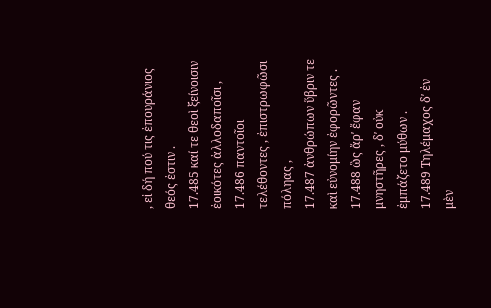, εἰ δή πού τις ἐπουράνιος θεός ἐστιν .
17.485 καί τε θεοὶ ξείνοισιν ἐοικότες ἀλλοδαποῖσι ,
17.486 παντοῖοι τελέθοντες , ἐπιστρωφῶσι πόληας ,
17.487 ἀνθρώπων ὕβριν τε καὶ εὐνομίην ἐφορῶντες .
17.488 ὣς ἄρʹ ἔφαν μνηστῆρες , δʹ οὐκ ἐμπάζετο μύθων .
17.489 Τηλέμαχος δʹ ἐν μὲν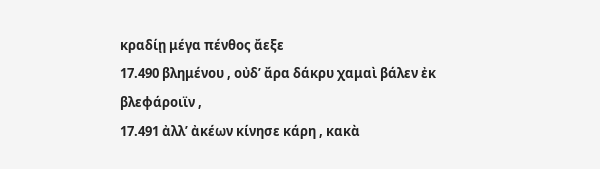κραδίῃ μέγα πένθος ἄεξε
17.490 βλημένου , οὐδʹ ἄρα δάκρυ χαμαὶ βάλεν ἐκ βλεφάροιϊν ,
17.491 ἀλλʹ ἀκέων κίνησε κάρη , κακὰ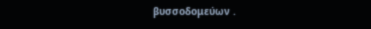βυσσοδομεύων .